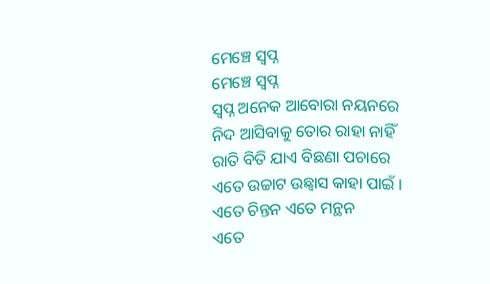ମେଞ୍ଚେ ସ୍ୱପ୍ନ
ମେଞ୍ଚେ ସ୍ୱପ୍ନ
ସ୍ୱପ୍ନ ଅନେକ ଆବୋରା ନୟନରେ
ନିଦ ଆସିବାକୁ ତୋର ରାହା ନାହିଁ
ରାତି ବିତି ଯାଏ ବିଛଣା ପଚାରେ
ଏତେ ଉଚ୍ଚାଟ ଉଛ୍ୱାସ କାହା ପାଇଁ ।
ଏତେ ଚିନ୍ତନ ଏତେ ମନ୍ଥନ
ଏତେ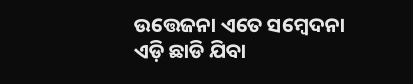ଉତ୍ତେଜନା ଏତେ ସମ୍ବେଦନା
ଏଡ଼ି ଛାଡି ଯିବା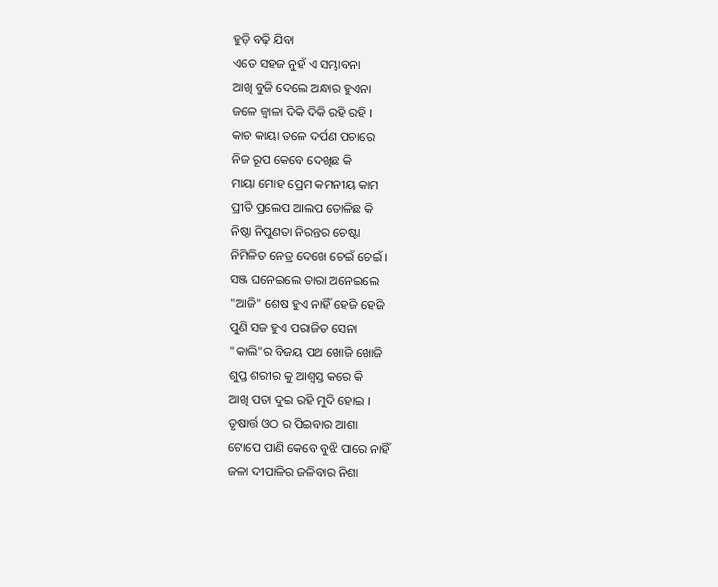ହୁଡ଼ି ବଢ଼ି ଯିବା
ଏତେ ସହଜ ନୁହଁ ଏ ସମ୍ଭାବନା
ଆଖି ବୁଜି ଦେଲେ ଅନ୍ଧାର ହୁଏନା
ଜଳେ ଜ୍ୱାଳା ଦିକି ଦିକି ରହି ରହି ।
କାଚ କାୟା ତଳେ ଦର୍ପଣ ପଚାରେ
ନିଜ ରୂପ କେବେ ଦେଖିଛ କି
ମାୟା ମୋହ ପ୍ରେମ କମନୀୟ କାମ
ପ୍ରୀତି ପ୍ରଲେପ ଆଲପ ତୋଳିଛ କି
ନିଷ୍ଠା ନିପୁଣତା ନିରନ୍ତର ଚେଷ୍ଟା
ନିମିଳିତ ନେତ୍ର ଦେଖେ ଚେଇଁ ଚେଇଁ ।
ସଞ୍ଜ ଘନେଇଲେ ତାରା ଅନେଇଲେ
"ଆଜି" ଶେଷ ହୁଏ ନାହିଁ ହେଜି ହେଜି
ପୁଣି ସଜ ହୁଏ ପରାଜିତ ସେନା
"କାଲି"ର ବିଜୟ ପଥ ଖୋଜି ଖୋଜି
ଶୁପ୍ତ ଶରୀର କୁ ଆଶ୍ୱସ୍ତ କରେ କି
ଆଖି ପତା ଦୁଇ ରହି ମୁଦି ହୋଇ ।
ତୃଷାର୍ତ୍ତ ଓଠ ର ପିଇବାର ଆଶା
ଟୋପେ ପାଣି କେବେ ବୁଝି ପାରେ ନାହିଁ
ଜଳା ଦୀପାଳିର ଜଳିବାର ନିଶା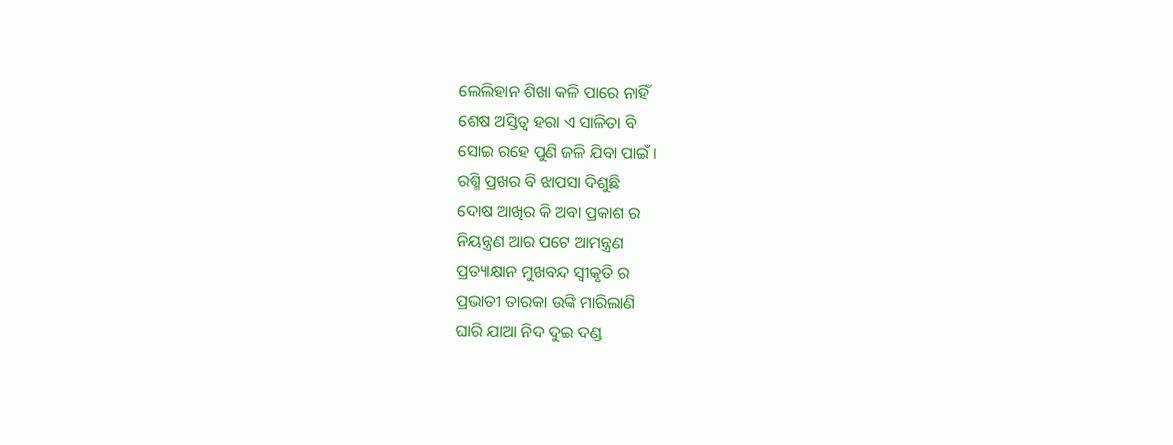ଲେଲିହାନ ଶିଖା କଳି ପାରେ ନାହିଁ
ଶେଷ ଅସ୍ତିତ୍ୱ ହରା ଏ ସାଳିତା ବି
ସୋଇ ରହେ ପୁଣି ଜଳି ଯିବା ପାଇଁ ।
ରଶ୍ମି ପ୍ରଖର ବି ଝାପସା ଦିଶୁଛି
ଦୋଷ ଆଖିର କି ଅବା ପ୍ରକାଶ ର
ନିୟନ୍ତ୍ରଣ ଆର ପଟେ ଆମନ୍ତ୍ରଣ
ପ୍ରତ୍ୟାକ୍ଷାନ ମୁଖବନ୍ଦ ସ୍ୱୀକୃତି ର
ପ୍ରଭାତୀ ତାରକା ଉଙ୍କି ମାରିଲାଣି
ଘାରି ଯାଆ ନିଦ ଦୁଇ ଦଣ୍ଡ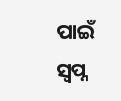ପାଇଁ
ସ୍ୱପ୍ନ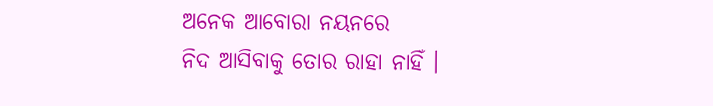ଅନେକ ଆବୋରା ନୟନରେ
ନିଦ ଆସିବାକୁ ତୋର ରାହା ନାହିଁ ।